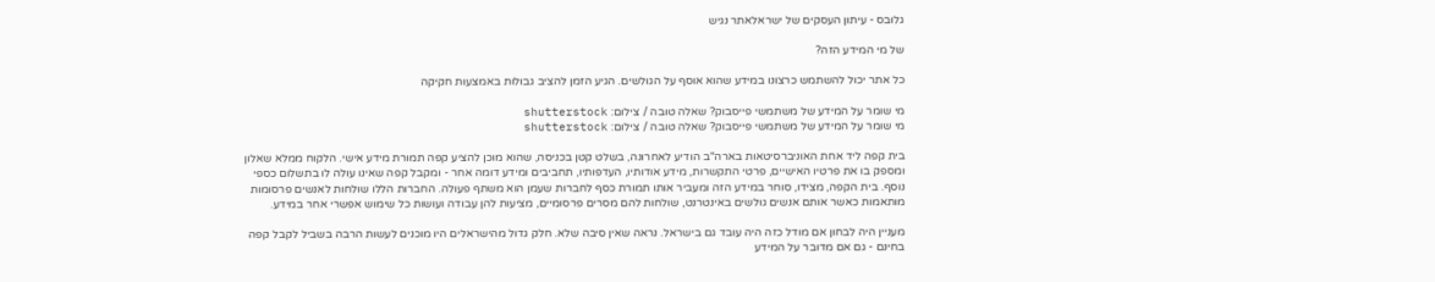גלובס - עיתון העסקים של ישראלאתר נגיש

של מי המידע הזה?

כל אתר יכול להשתמש כרצונו במידע שהוא אוסף על הגולשים. הגיע הזמן להציב גבולות באמצעות חקיקה

מי שומר על המידע של משתמשי פייסבוק? שאלה טובה / צילום: shutterstock
מי שומר על המידע של משתמשי פייסבוק? שאלה טובה / צילום: shutterstock

בית קפה ליד אחת האוניברסיטאות בארה"ב הודיע לאחרונה, בשלט קטן בכניסה, שהוא מוכן להציע קפה תמורת מידע אישי. הלקוח ממלא שאלון ומספק בו את פרטיו האישיים, פרטי התקשרות, מידע אודותיו, העדפותיו, תחביבים ומידע דומה אחר - ומקבל קפה שאינו עולה לו בתשלום כספי נוסף. בית הקפה, מצידו, סוחר במידע הזה ומעביר אותו תמורת כסף לחברות שעמן הוא משתף פעולה. החברות הללו שולחות לאנשים פרסומות מותאמות כאשר אותם אנשים גולשים באינטרנט, שולחות להם מסרים פרסומיים, מציעות להן עבודה ועושות כל שימוש אפשרי אחר במידע.

מעניין היה לבחון אם מודל כזה היה עובד גם בישראל. נראה שאין סיבה שלא. חלק גדול מהישראלים היו מוכנים לעשות הרבה בשביל לקבל קפה בחינם - גם אם מדובר על המידע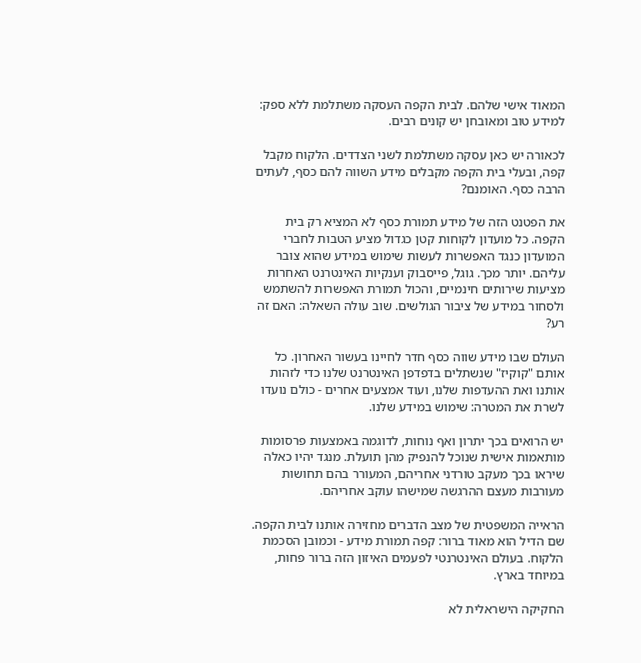המאוד אישי שלהם. לבית הקפה העסקה משתלמת ללא ספק: למידע טוב ומאובחן יש קונים רבים.

לכאורה יש כאן עסקה משתלמת לשני הצדדים. הלקוח מקבל קפה, ובעלי בית הקפה מקבלים מידע השווה להם כסף, לעתים הרבה כסף. האומנם?

את הפטנט הזה של מידע תמורת כסף לא המציא רק בית הקפה. כל מועדון לקוחות קטן כגדול מציע הטבות לחברי המועדון כנגד האפשרות לעשות שימוש במידע שהוא צובר עליהם. יותר מכך. גוגל, פייסבוק וענקיות האינטרנט האחרות מציעות שירותים חינמיים, והכול תמורת האפשרות להשתמש ולסחור במידע של ציבור הגולשים. שוב עולה השאלה: האם זה רע?

העולם שבו מידע שווה כסף חדר לחיינו בעשור האחרון. כל אותם "קוקיז" שנשתלים בדפדפן האינטרנט שלנו כדי לזהות אותנו ואת ההעדפות שלנו, ועוד אמצעים אחרים - כולם נועדו לשרת את המטרה: שימוש במידע שלנו.

יש הרואים בכך יתרון ואף נוחות, לדוגמה באמצעות פרסומות מותאמות אישית שנוכל להנפיק מהן תועלת. מנגד יהיו כאלה שיראו בכך מעקב טורדני אחריהם, המעורר בהם תחושות מעורבות מעצם ההרגשה שמישהו עוקב אחריהם.

הראייה המשפטית של מצב הדברים מחזירה אותנו לבית הקפה. שם הדיל הוא מאוד ברור: קפה תמורת מידע - וכמובן הסכמת הלקוח. בעולם האינטרנטי לפעמים האיזון הזה ברור פחות, במיוחד בארץ.

החקיקה הישראלית לא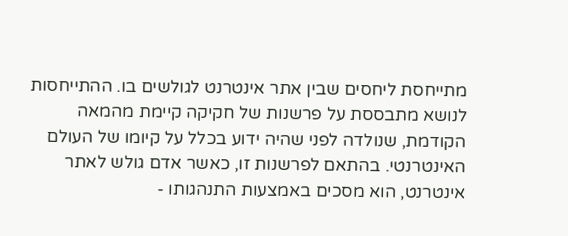מתייחסת ליחסים שבין אתר אינטרנט לגולשים בו. ההתייחסות לנושא מתבססת על פרשנות של חקיקה קיימת מהמאה הקודמת, שנולדה לפני שהיה ידוע בכלל על קיומו של העולם האינטרנטי. בהתאם לפרשנות זו, כאשר אדם גולש לאתר אינטרנט, הוא מסכים באמצעות התנהגותו -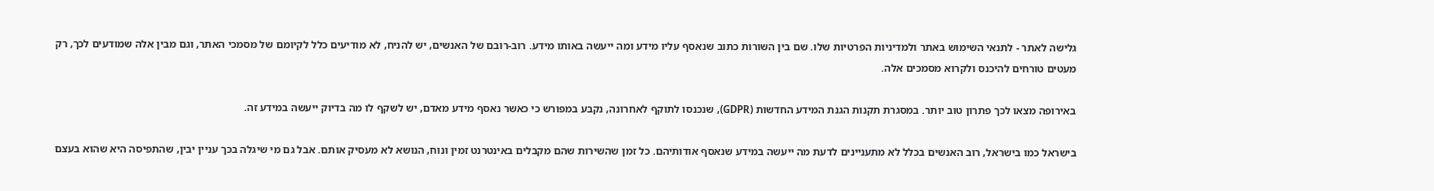גלישה לאתר - לתנאי השימוש באתר ולמדיניות הפרטיות שלו. שם בין השורות כתוב שנאסף עליו מידע ומה ייעשה באותו מידע. רוב-רובם של האנשים, יש להניח, לא מודיעים כלל לקיומם של מסמכי האתר, וגם מבין אלה שמודעים לכך, רק מעטים טורחים להיכנס ולקרוא מסמכים אלה.

באירופה מצאו לכך פתרון טוב יותר. במסגרת תקנות הגנת המידע החדשות (GDPR), שנכנסו לתוקף לאחרונה, נקבע במפורש כי כאשר נאסף מידע מאדם, יש לשקף לו מה בדיוק ייעשה במידע זה.

בישראל כמו בישראל, רוב האנשים בכלל לא מתעניינים לדעת מה ייעשה במידע שנאסף אודותיהם. כל זמן שהשירות שהם מקבלים באינטרנט זמין ונוח, הנושא לא מעסיק אותם. אבל גם מי שיגלה בכך עניין יבין, שהתפיסה היא שהוא בעצם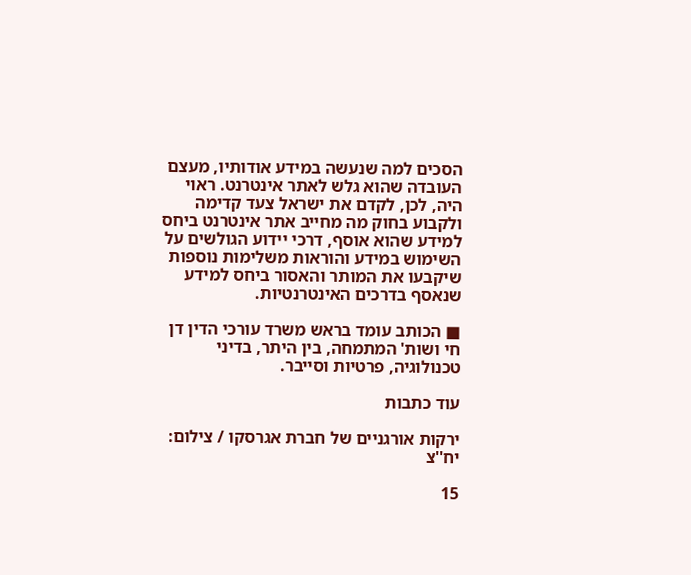הסכים למה שנעשה במידע אודותיו, מעצם העובדה שהוא גלש לאתר אינטרנט. ראוי היה, לכן, לקדם את ישראל צעד קדימה ולקבוע בחוק מה מחייב אתר אינטרנט ביחס למידע שהוא אוסף, דרכי יידוע הגולשים על השימוש במידע והוראות משלימות נוספות שיקבעו את המותר והאסור ביחס למידע שנאסף בדרכים האינטרנטיות.

■ הכותב עומד בראש משרד עורכי הדין דן חי ושות' המתמחה, בין היתר, בדיני טכנולוגיה, פרטיות וסייבר.

עוד כתבות

ירקות אורגניים של חברת אגרסקו / צילום: יח''צ

15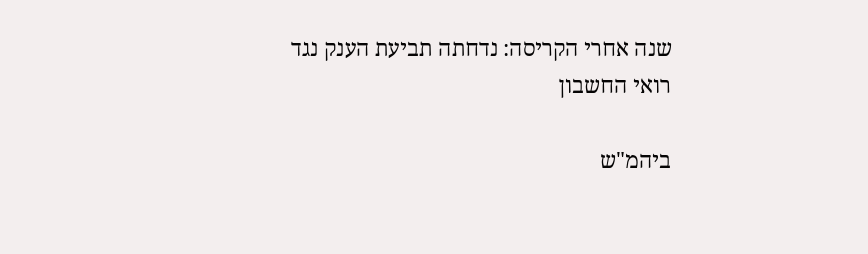שנה אחרי הקריסה: נדחתה תביעת הענק נגד רואי החשבון

ביהמ"ש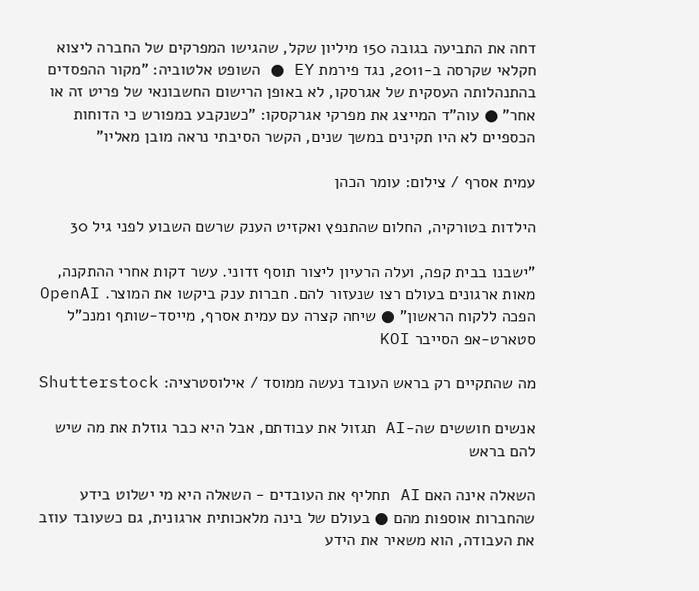דחה את התביעה בגובה 150 מיליון שקל, שהגישו המפרקים של החברה ליצוא חקלאי שקרסה ב-2011, נגד פירמת EY ● השופט אלטוביה: "מקור ההפסדים בהתנהלותה העסקית של אגרסקו, לא באופן הרישום החשבונאי של פריט זה או אחר" ● עוה"ד המייצג את מפרקי אגרקסקו: "כשנקבע במפורש כי הדוחות הכספיים לא היו תקינים במשך שנים, הקשר הסיבתי נראה מובן מאליו"

עמית אסרף / צילום: עומר הכהן

הילדות בטורקיה, החלום שהתנפץ ואקזיט הענק שרשם השבוע לפני גיל 30

"ישבנו בבית קפה, ועלה הרעיון ליצור תוסף זדוני. עשר דקות אחרי ההתקנה, מאות ארגונים בעולם רצו שנעזור להם. חברות ענק ביקשו את המוצר. OpenAI הפכה ללקוח הראשון" ● שיחה קצרה עם עמית אסרף, מייסד-שותף ומנכ"ל סטארט-אפ הסייבר KOI

מה שהתקיים רק בראש העובד נעשה ממוסד / אילוסטרציה: Shutterstock

אנשים חוששים שה-AI תגזול את עבודתם, אבל היא כבר גוזלת את מה שיש להם בראש

השאלה אינה האם AI תחליף את העובדים - השאלה היא מי ישלוט בידע שהחברות אוספות מהם ● בעולם של בינה מלאכותית ארגונית, גם כשעובד עוזב את העבודה, הוא משאיר את הידע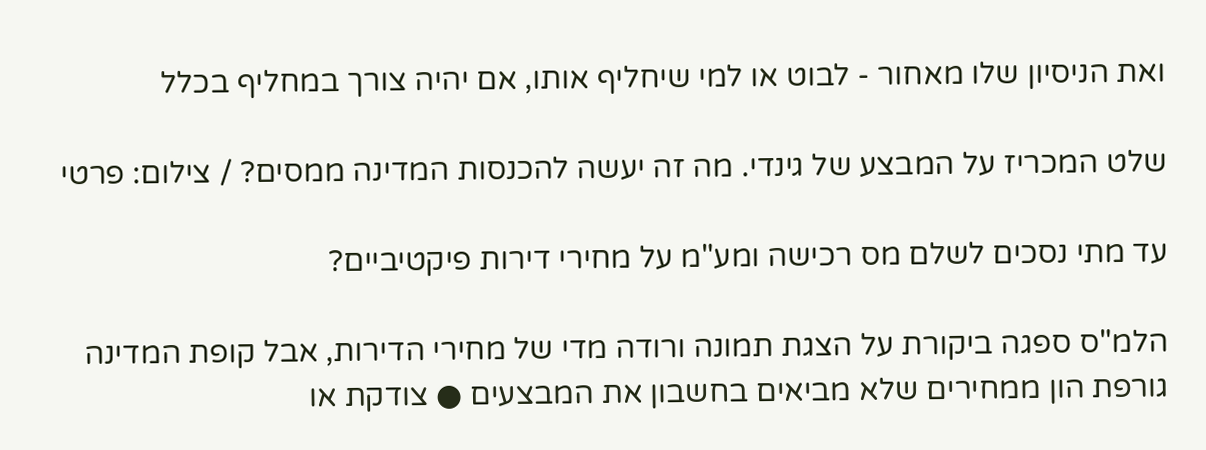ואת הניסיון שלו מאחור - לבוט או למי שיחליף אותו, אם יהיה צורך במחליף בכלל

שלט המכריז על המבצע של גינדי. מה זה יעשה להכנסות המדינה ממסים? / צילום: פרטי

עד מתי נסכים לשלם מס רכישה ומע"מ על מחירי דירות פיקטיביים?

הלמ"ס ספגה ביקורת על הצגת תמונה ורודה מדי של מחירי הדירות, אבל קופת המדינה גורפת הון ממחירים שלא מביאים בחשבון את המבצעים ● צודקת או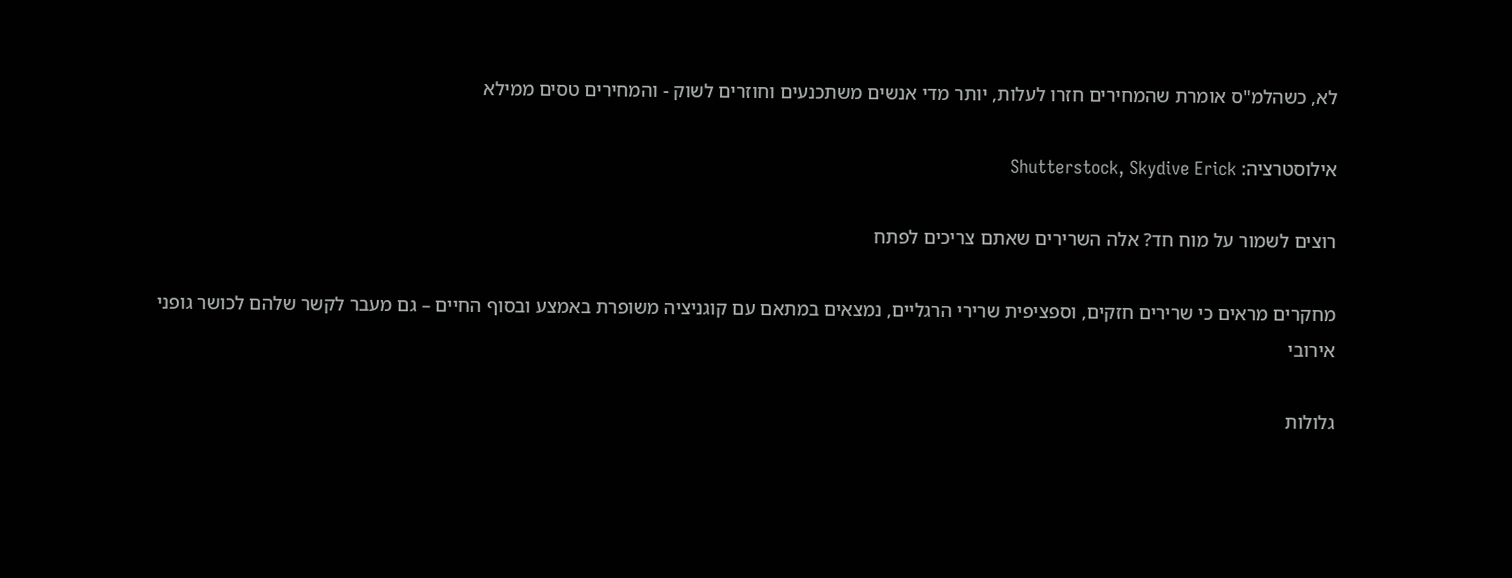לא, כשהלמ"ס אומרת שהמחירים חזרו לעלות, יותר מדי אנשים משתכנעים וחוזרים לשוק - והמחירים טסים ממילא

אילוסטרציה: Shutterstock, Skydive Erick

רוצים לשמור על מוח חד? אלה השרירים שאתם צריכים לפתח

מחקרים מראים כי שרירים חזקים, וספציפית שרירי הרגליים, נמצאים במתאם עם קוגניציה משופרת באמצע ובסוף החיים – גם מעבר לקשר שלהם לכושר גופני אירובי

גלולות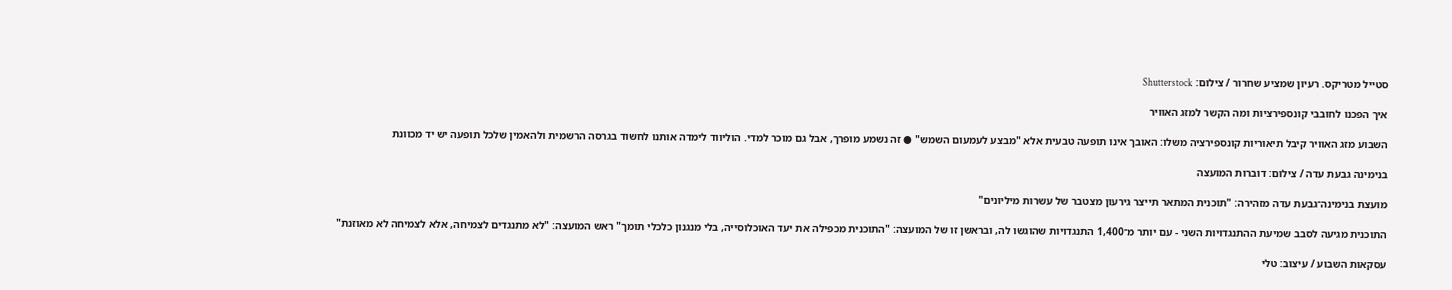סטייל מטריקס. רעיון שמציע שחרור / צילום: Shutterstock

איך הפכנו לחובבי קונספירציות ומה הקשר למזג האוויר

השבוע מזג האוויר קיבל תיאוריות קונספירציה משלו: האובך אינו תופעה טבעית אלא "מבצע לעמעום השמש" ● זה נשמע מופרך, אבל גם מוכר למדי. הוליווד לימדה אותנו לחשוד בגרסה הרשמית ולהאמין שלכל תופעה יש יד מכוונת

בנימינה גבעת עדה / צילום: דוברות המועצה

מועצת בנימינה־גבעת עדה מזהירה: "תוכנית המתאר תייצר גירעון מצטבר של עשרות מיליונים"

התוכנית מגיעה לסבב שמיעת ההתנגדויות השני - עם יותר מ־1,400 התנגדויות שהוגשו לה, ובראשן זו של המועצה: "התוכנית מכפילה את יעד האוכלוסייה, בלי מנגנון כלכלי תומך" ראש המועצה: "לא מתנגדים לצמיחה, אלא לצמיחה לא מאוזנת"

עסקאות השבוע / עיצוב: טלי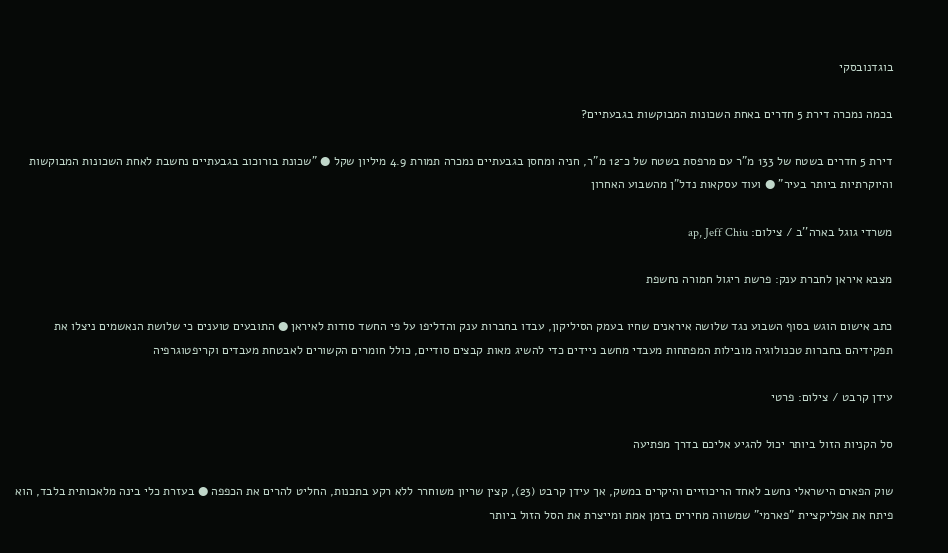בוגדנובסקי

בכמה נמכרה דירת 5 חדרים באחת השכונות המבוקשות בגבעתיים?

דירת 5 חדרים בשטח של 133 מ"ר עם מרפסת בשטח של כ־12 מ"ר, חניה ומחסן בגבעתיים נמכרה תמורת 4.9 מיליון שקל ● "שכונת בורוכוב בגבעתיים נחשבת לאחת השכונות המבוקשות והיוקרתיות ביותר בעיר" ● ועוד עסקאות נדל"ן מהשבוע האחרון

משרדי גוגל בארה''ב / צילום: ap, Jeff Chiu

מצבא איראן לחברת ענק: פרשת ריגול חמורה נחשפת

כתב אישום הוגש בסוף השבוע נגד שלושה איראנים שחיו בעמק הסיליקון, עבדו בחברות ענק והדליפו על פי החשד סודות לאיראן ● התובעים טוענים כי שלושת הנאשמים ניצלו את תפקידיהם בחברות טכנולוגיה מובילות המפתחות מעבדי מחשב ניידים כדי להשיג מאות קבצים סודיים, כולל חומרים הקשורים לאבטחת מעבדים וקריפטוגרפיה

עידן קרבט / צילום: פרטי

סל הקניות הזול ביותר יכול להגיע אליכם בדרך מפתיעה

שוק הפארם הישראלי נחשב לאחד הריכוזיים והיקרים במשק, אך עידן קרבט (23), קצין שריון משוחרר ללא רקע בתכנות, החליט להרים את הכפפה ● בעזרת כלי בינה מלאכותית בלבד, הוא פיתח את אפליקציית "פארמי" שמשווה מחירים בזמן אמת ומייצרת את הסל הזול ביותר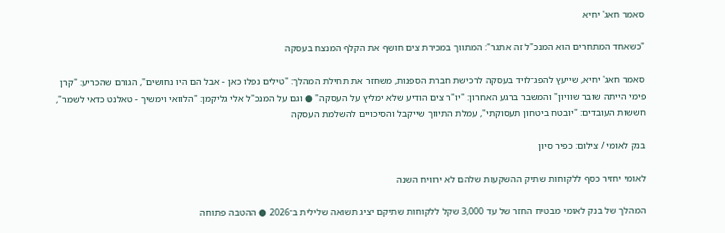סאמר חאג' יחיא

"כשאחד המתחרים הוא המנכ"ל זה אתגר": המתווך במכירת צים חושף את הקלף המנצח בעסקה

סאמר חאג' יחיא, שייעץ להפג־לויד בעסקה לרכישת חברת הספנות, משחזר את תחילת המהלך: "טילים נפלו כאן - אבל הם היו נחושים", הגורם שהכריע: "קרן פימי הייתה שובר שוויון" והמשבר ברגע האחרון: "יו"ר צים הודיע שלא ימליץ על העסקה" ● וגם על המנכ"ל אלי גליקמן: "הלוואי וימשיך - טאלנט כדאי לשמר", חששות העובדים: "יובטח ביטחון תעסוקתי", עמלת התיווך שייקבל והסיכויים להשלמת העסקה

בנק לאומי / צילום: כפיר סיון

לאומי יחזיר כסף ללקוחות שתיק ההשקעות שלהם לא ירוויח השנה

המהלך של בנק לאומי מבטיח החזר של עד 3,000 שקל ללקוחות שתיקם יציג תשואה שלילית ב־2026 ● ההטבה פתוחה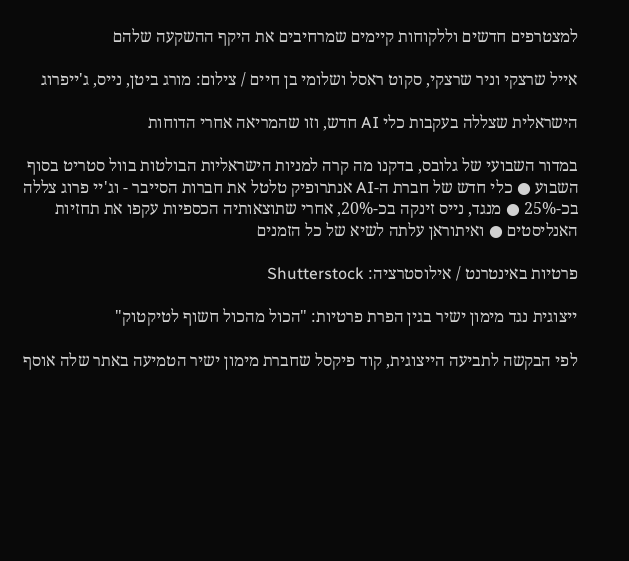למצטרפים חדשים וללקוחות קיימים שמרחיבים את היקף ההשקעה שלהם

אייל שרצקי וניר שרצקי, סקוט ראסל ושלומי בן חיים / צילום: מורג ביטן, נייס, ג'ייפרוג

הישראלית שצללה בעקבות כלי AI חדש, וזו שהמריאה אחרי הדוחות

במדור השבועי של גלובס, בדקנו מה קרה למניות הישראליות הבולטות בוול סטריט בסוף השבוע ● כלי חדש של חברת ה-AI אנתרופיק טלטל את חברות הסייבר - וג'יי פרוג צללה בכ-25% ● מנגד, נייס זינקה בכ-20%, אחרי שתוצאותיה הכספיות עקפו את תחזיות האנליסטים ● ואיתוראן עלתה לשיא של כל הזמנים

פרטיות באינטרנט / אילוסטרציה: Shutterstock

ייצוגית נגד מימון ישיר בגין הפרת פרטיות: "הכול מהכול חשוף לטיקטוק"

לפי הבקשה לתביעה הייצוגית, קוד פיקסל שחברת מימון ישיר הטמיעה באתר שלה אוסף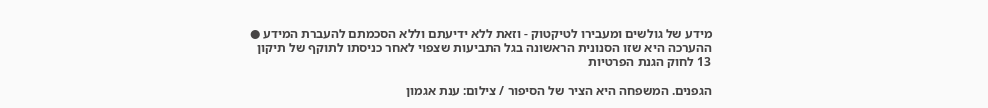מידע של גולשים ומעבירו לטיקטוק - וזאת ללא ידיעתם וללא הסכמתם להעברת המידע ● ההערכה היא שזו הסנונית הראשונה בגל התביעות שצפוי לאחר כניסתו לתוקף של תיקון 13 לחוק הגנת הפרטיות

הגפנים. המשפחה היא הציר של הסיפור / צילום: ענת אגמון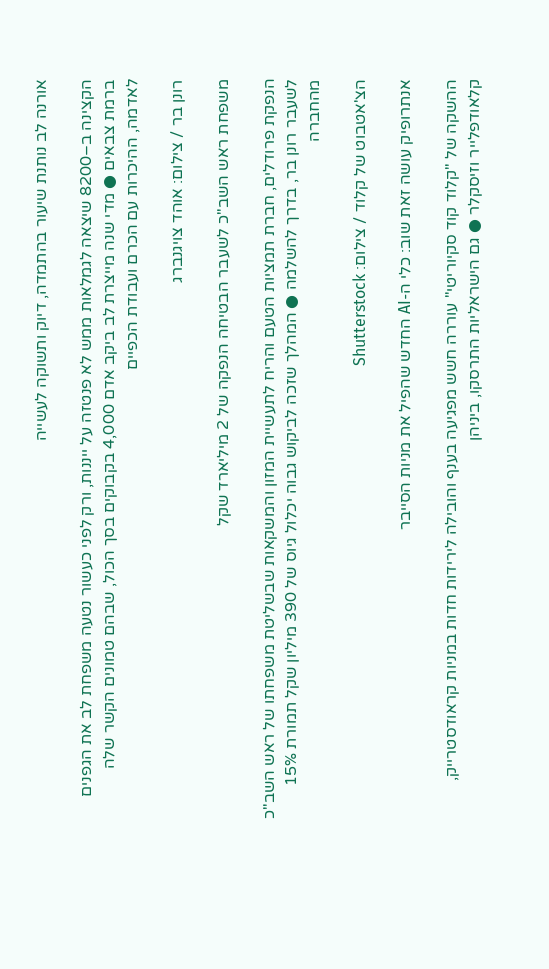אורנה לב נותנת שיעור בהתמדה, דיוק ותשוקה לעשייה

הקצינה ב–8200 שיצאה לגמלאות ממש לא פנטזה על ייננות, ורק לפני כעשור נטעה משפחת לב את הגפנים ברמת צבאים ● מדי שנה מייצרת לב ביקב אדם 4,000 בקבוקים בסך הכול, שבהם טמונים הקשר שלה לאדמה, ההיכרות עם הכרם ועבודת הכפיים

רונן בר / צילום: אוהד צויגנברג

משפחת ראש השב"כ לשעבר הבטיחה הנפקה של 2 מיליארד שקל

הנפקת פרודלים, חברת תמציות הטעם והריח לתעשיית המזון והמשקאות שבשליטת משפחתו של ראש השב"כ לשעבר רונן בר, בדרך להשלמה ● המהלך שזכה לביקוש גבוה יכלול גיוס של 390 מיליון שקל תמורת 15% מהחברה

הצ'אטבוט של קלוד / צילום: Shutterstock

אנתרופיק עושה זאת שוב: כלי ה-AI החדש שהפיל את מניות הסייבר

ההשקה של "קלוד קוד סקיוריטי" עוררה חשש מפגיעה בענף והובילה לירידות חדות במניות קראודסטרייק, קלאודפלייר וזיסקלר ● גם הישראליות התרסקו, ביניהן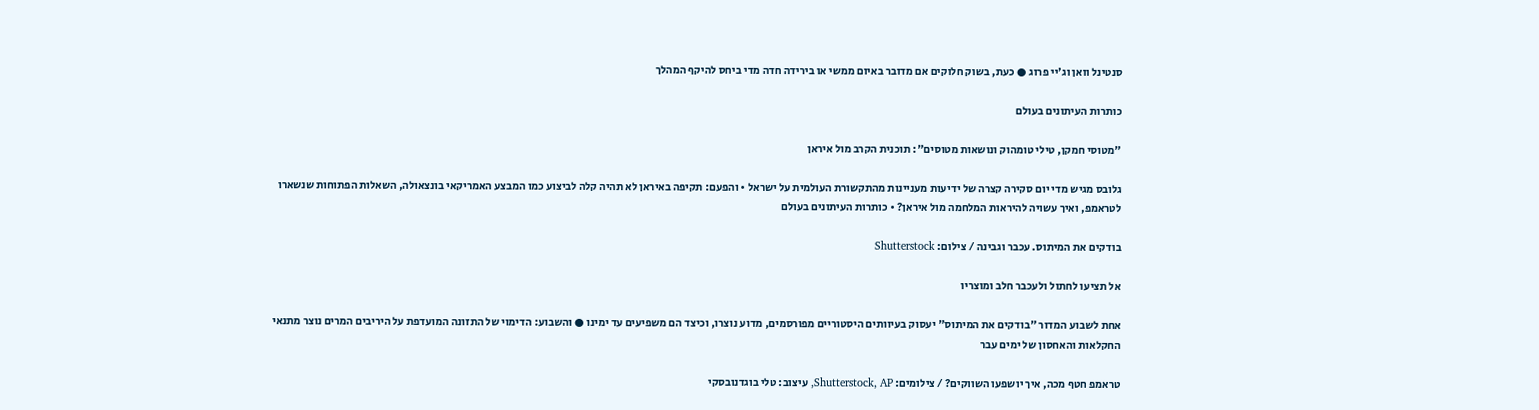סנטינל וואן וג'יי פרוג ● כעת, בשוק חלוקים אם מדובר באיום ממשי או בירידה חדה מדי ביחס להיקף המהלך

כותרות העיתונים בעולם

"מטוסי חמקן, טילי טומהוק ונושאות מטוסים": תוכנית הקרב מול איראן

גלובס מגיש מדי יום סקירה קצרה של ידיעות מעניינות מהתקשורת העולמית על ישראל • והפעם: תקיפה באיראן לא תהיה קלה לביצוע כמו המבצע האמריקאי בונצאולה, השאלות הפתוחות שנשארו לטראמפ, ואיך עשויה להיראות המלחמה מול איראן? • כותרות העיתונים בעולם

בודקים את המיתוס. עכבר וגבינה / צילום: Shutterstock

אל תציעו לחתול ולעכבר חלב ומוצריו

אחת לשבוע המדור "בודקים את המיתוס" יעסוק בעיוותים היסטוריים מפורסמים, מדוע נוצרו, וכיצד הם משפיעים עד ימינו ● והשבוע: הדימוי של התזונה המועדפת על היריבים המרים נוצר מתנאי החקלאות והאחסון של ימים עבר

טראמפ חטף מכה, איך יושפעו השווקים? / צילומים: Shutterstock, AP, עיצוב: טלי בוגדנובסקי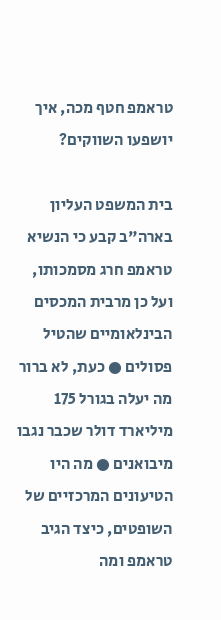טראמפ חטף מכה, איך יושפעו השווקים?

בית המשפט העליון בארה"ב קבע כי הנשיא טראמפ חרג מסמכותו, ועל כן מרבית המכסים הבינלאומיים שהטיל פסולים ● כעת, לא ברור מה יעלה בגורל 175 מיליארד דולר שכבר נגבו מיבואנים ● מה היו הטיעונים המרכזיים של השופטים, כיצד הגיב טראמפ ומה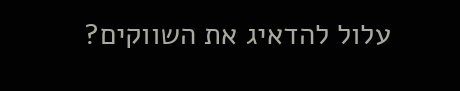עלול להדאיג את השווקים?